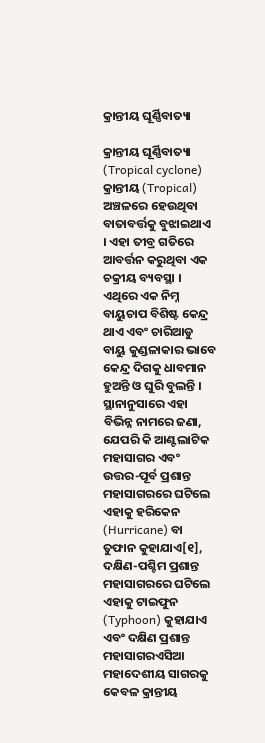କ୍ରାନ୍ତୀୟ ଘୂର୍ଣ୍ଣିବାତ୍ୟା

କ୍ରାନ୍ତୀୟ ଘୂର୍ଣ୍ଣିବାତ୍ୟା (Tropical cyclone) କ୍ରାନ୍ତୀୟ (Tropical) ଅଞ୍ଚଳରେ ହେଉଥିବା ବାତାବର୍ତ୍ତକୁ ବୁଝାଇଥାଏ । ଏହା ତୀବ୍ର ଗତିରେ ଆବର୍ତ୍ତନ କରୁଥିବା ଏକ ଚକ୍ରୀୟ ବ୍ୟବସ୍ଥା । ଏଥିରେ ଏକ ନିମ୍ନ ବାୟୁଚାପ ବିଶିଷ୍ଟ କେନ୍ଦ୍ର ଥାଏ ଏବଂ ଚାରିଆଡୁ ବାୟୁ କୁଣ୍ଡଳାକାର ଭାବେ କେନ୍ଦ୍ର ଦିଗକୁ ଧାବମାନ ହୁଅନ୍ତି ଓ ଘୁରି ବୁଲନ୍ତି । ସ୍ଥାନାନୁସାରେ ଏହା ବିଭିନ୍ନ ନାମରେ ଜଣା, ଯେପରି କି ଆଣ୍ଟଲାଟିକ ମହାସାଗର ଏବଂ ଉତ୍ତର-ପୂର୍ବ ପ୍ରଶାନ୍ତ ମହାସାଗରରେ ଘଟିଲେ ଏହାକୁ ହରିକେନ (Hurricane) ବା ତୁଫାନ କୁହାଯାଏ[୧], ଦକ୍ଷିଣ-ପଶ୍ଚିମ ପ୍ରଶାନ୍ତ ମହାସାଗରରେ ଘଟିଲେ ଏହାକୁ ଟାଇଫୁନ (Typhoon) କୁହାଯାଏ ଏବଂ ଦକ୍ଷିଣ ପ୍ରଶାନ୍ତ ମହାସାଗରଏସିଆ ମହାଦେଶୀୟ ସାଗରକୁ କେବଳ କ୍ରାନ୍ତୀୟ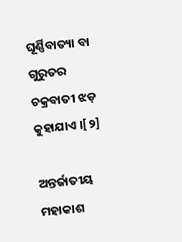ଘୂର୍ଣ୍ଣିବାତ୍ୟା ବା ଗୁରୁତର ଚକ୍ରବାତୀ ଝଡ଼ କୁହାଯାଏ ।[୨]

ଅନ୍ତର୍ଜାତୀୟ ମହାକାଶ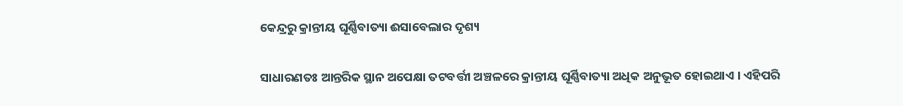କେନ୍ଦ୍ରରୁ କ୍ରାନ୍ତୀୟ ଘୂର୍ଣ୍ଣିବାତ୍ୟା ଈସାବେଲାର ଦୃଶ୍ୟ

ସାଧାରଣତଃ ଆନ୍ତରିକ ସ୍ଥାନ ଅପେକ୍ଷା ତଟବର୍ତ୍ତୀ ଅଞ୍ଚଳରେ କ୍ରାନ୍ତୀୟ ଘୂର୍ଣ୍ଣିବାତ୍ୟା ଅଧିକ ଅନୁଭୂତ ହୋଇଥାଏ । ଏହିପରି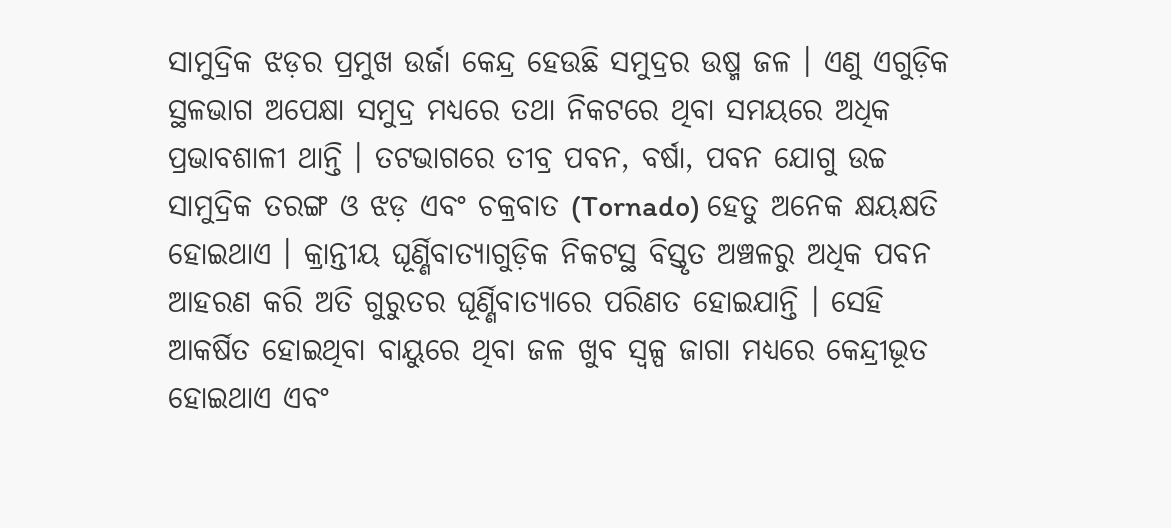ସାମୁଦ୍ରିକ ଝଡ଼ର ପ୍ରମୁଖ ଉର୍ଜା କେନ୍ଦ୍ର ହେଉଛି ସମୁଦ୍ରର ଉଷ୍ମ ଜଳ । ଏଣୁ ଏଗୁଡ଼ିକ ସ୍ଥଳଭାଗ ଅପେକ୍ଷା ସମୁଦ୍ର ମଧ୍ୟରେ ତଥା ନିକଟରେ ଥିବା ସମୟରେ ଅଧିକ ପ୍ରଭାବଶାଳୀ ଥାନ୍ତି । ତଟଭାଗରେ ତୀବ୍ର ପବନ, ବର୍ଷା, ପବନ ଯୋଗୁ ଉଚ୍ଚ ସାମୁଦ୍ରିକ ତରଙ୍ଗ ଓ ଝଡ଼ ଏବଂ ଚକ୍ରବାତ (Tornado) ହେତୁ ଅନେକ କ୍ଷୟକ୍ଷତି ହୋଇଥାଏ । କ୍ରାନ୍ତୀୟ ଘୂର୍ଣ୍ଣିବାତ୍ୟାଗୁଡ଼ିକ ନିକଟସ୍ଥ ବିସ୍ତୃତ ଅଞ୍ଚଳରୁ ଅଧିକ ପବନ ଆହରଣ କରି ଅତି ଗୁରୁତର ଘୂର୍ଣ୍ଣିବାତ୍ୟାରେ ପରିଣତ ହୋଇଯାନ୍ତି । ସେହି ଆକର୍ଷିତ ହୋଇଥିବା ବାୟୁରେ ଥିବା ଜଳ ଖୁବ ସ୍ୱଳ୍ପ ଜାଗା ମଧ୍ୟରେ କେନ୍ଦ୍ରୀଭୂତ ହୋଇଥାଏ ଏବଂ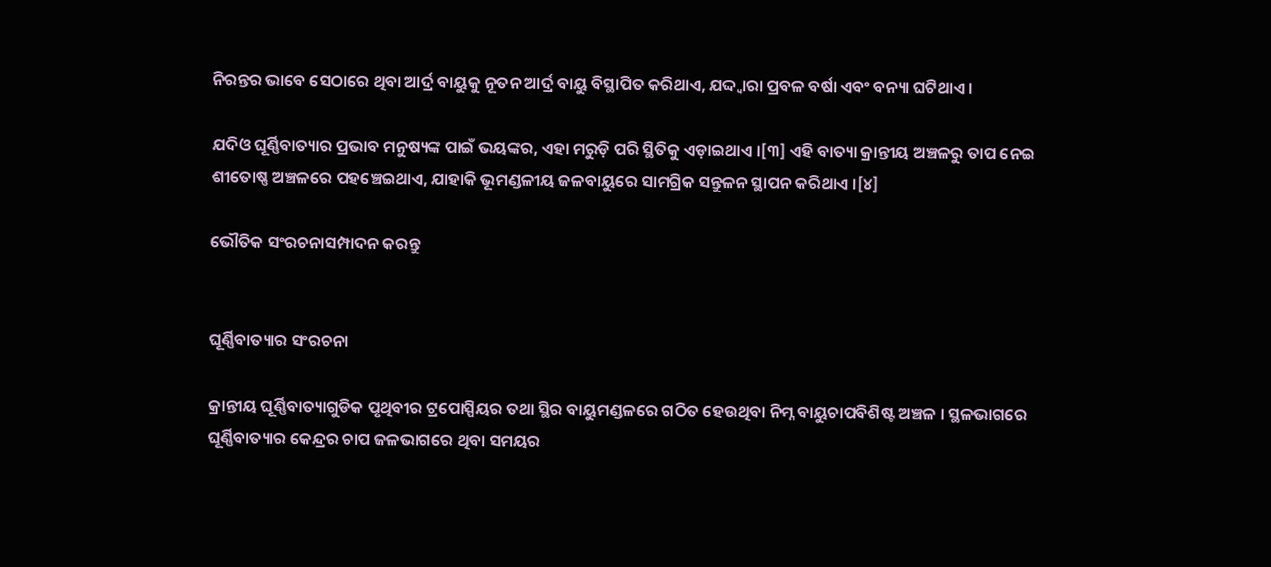ନିରନ୍ତର ଭାବେ ସେଠାରେ ଥିବା ଆର୍ଦ୍ର ବାୟୁକୁ ନୂତନ ଆର୍ଦ୍ର ବାୟୁ ବିସ୍ଥାପିତ କରିଥାଏ, ଯଦ୍ଦ୍ୱାରା ପ୍ରବଳ ବର୍ଷା ଏବଂ ବନ୍ୟା ଘଟିଥାଏ ।

ଯଦିଓ ଘୂର୍ଣ୍ଣିବାତ୍ୟାର ପ୍ରଭାବ ମନୁଷ୍ୟଙ୍କ ପାଇଁ ଭୟଙ୍କର, ଏହା ମରୁଡ଼ି ପରି ସ୍ଥିତିକୁ ଏଡ଼ାଇଥାଏ ।[୩] ଏହି ବାତ୍ୟା କ୍ରାନ୍ତୀୟ ଅଞ୍ଚଳରୁ ତାପ ନେଇ ଶୀତୋଷ୍ଣ ଅଞ୍ଚଳରେ ପହଞ୍ଚେଇଥାଏ, ଯାହାକି ଭୂମଣ୍ଡଳୀୟ ଜଳବାୟୁରେ ସାମଗ୍ରିକ ସନ୍ତୁଳନ ସ୍ଥାପନ କରିଥାଏ ।[୪]

ଭୌତିକ ସଂରଚନାସମ୍ପାଦନ କରନ୍ତୁ


ଘୂର୍ଣ୍ଣିବାତ୍ୟାର ସଂରଚନା

କ୍ରାନ୍ତୀୟ ଘୂର୍ଣ୍ଣିବାତ୍ୟାଗୁଡିକ ପୃଥିବୀର ଟ୍ରପୋସ୍ପିୟର ତଥା ସ୍ଥିର ବାୟୁମଣ୍ଡଳରେ ଗଠିତ ହେଉଥିବା ନିମ୍ନ ବାୟୁଚାପବିଶିଷ୍ଟ ଅଞ୍ଚଳ । ସ୍ଥଳଭାଗରେ ଘୂର୍ଣ୍ଣିବାତ୍ୟାର କେନ୍ଦ୍ରର ଚାପ ଜଳଭାଗରେ ଥିବା ସମୟର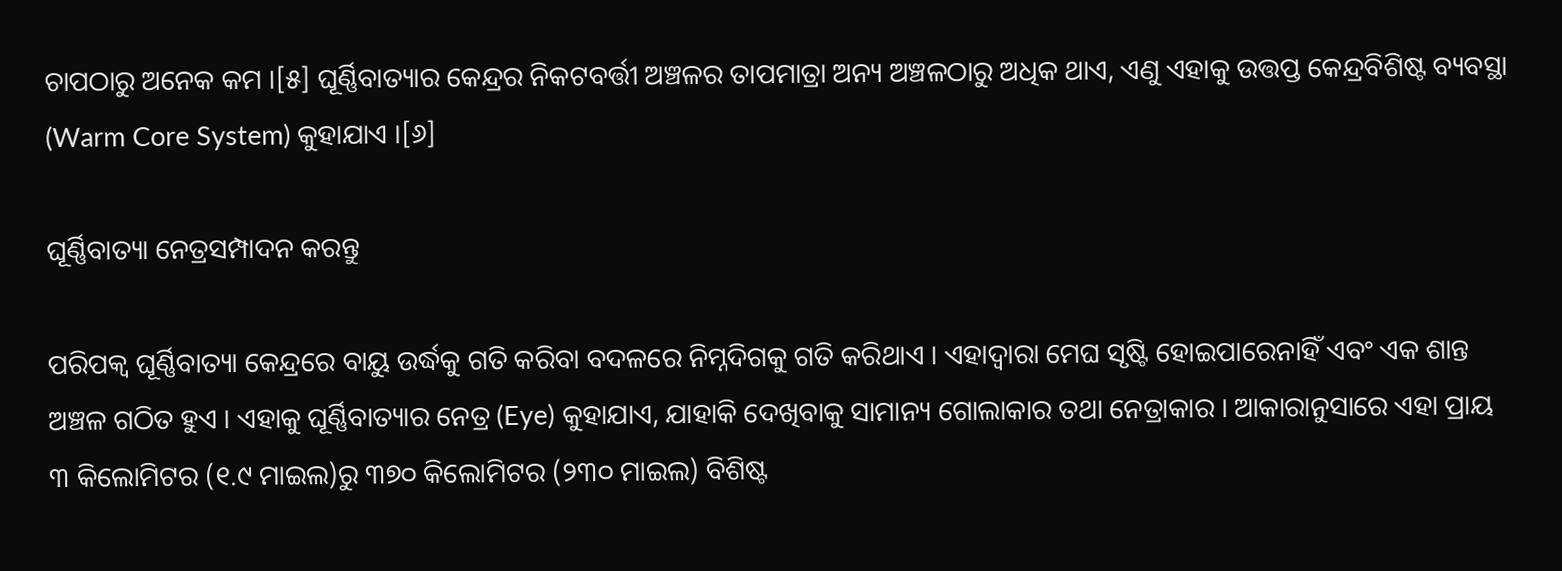ଚାପଠାରୁ ଅନେକ କମ ।[୫] ଘୂର୍ଣ୍ଣିବାତ୍ୟାର କେନ୍ଦ୍ରର ନିକଟବର୍ତ୍ତୀ ଅଞ୍ଚଳର ତାପମାତ୍ରା ଅନ୍ୟ ଅଞ୍ଚଳଠାରୁ ଅଧିକ ଥାଏ, ଏଣୁ ଏହାକୁ ଉତ୍ତପ୍ତ କେନ୍ଦ୍ରବିଶିଷ୍ଟ ବ୍ୟବସ୍ଥା (Warm Core System) କୁହାଯାଏ ।[୬]

ଘୂର୍ଣ୍ଣିବାତ୍ୟା ନେତ୍ରସମ୍ପାଦନ କରନ୍ତୁ

ପରିପକ୍ୱ ଘୂର୍ଣ୍ଣିବାତ୍ୟା କେନ୍ଦ୍ରରେ ବାୟୁ ଉର୍ଦ୍ଧକୁ ଗତି କରିବା ବଦଳରେ ନିମ୍ନଦିଗକୁ ଗତି କରିଥାଏ । ଏହାଦ୍ୱାରା ମେଘ ସୃଷ୍ଟି ହୋଇପାରେନାହିଁ ଏବଂ ଏକ ଶାନ୍ତ ଅଞ୍ଚଳ ଗଠିତ ହୁଏ । ଏହାକୁ ଘୂର୍ଣ୍ଣିବାତ୍ୟାର ନେତ୍ର (Eye) କୁହାଯାଏ, ଯାହାକି ଦେଖିବାକୁ ସାମାନ୍ୟ ଗୋଲାକାର ତଥା ନେତ୍ରାକାର । ଆକାରାନୁସାରେ ଏହା ପ୍ରାୟ ୩ କିଲୋମିଟର (୧.୯ ମାଇଲ)ରୁ ୩୭୦ କିଲୋମିଟର (୨୩୦ ମାଇଲ) ବିଶିଷ୍ଟ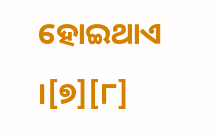ହୋଇଥାଏ ।[୭][୮]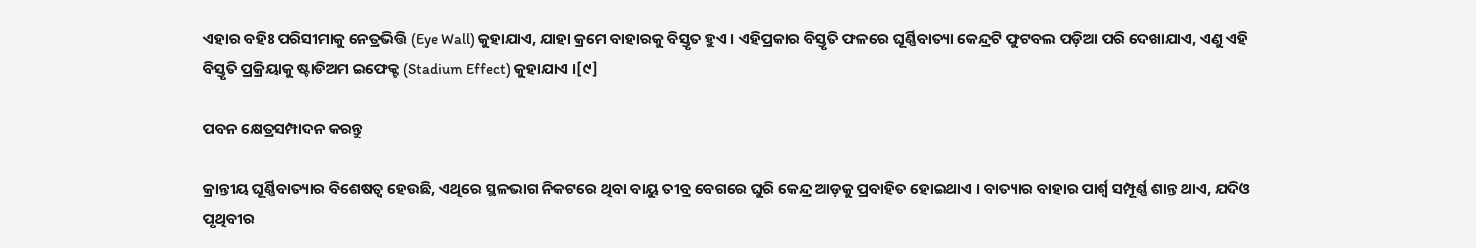ଏହାର ବହିଃ ପରିସୀମାକୁ ନେତ୍ରଭିତ୍ତି (Eye Wall) କୁହାଯାଏ, ଯାହା କ୍ରମେ ବାହାରକୁ ବିସ୍ତୃତ ହୁଏ । ଏହିପ୍ରକାର ବିସ୍ତୃତି ଫଳରେ ଘୂର୍ଣ୍ଣିବାତ୍ୟା କେନ୍ଦ୍ରଟି ଫୁଟବଲ ପଡ଼ିଆ ପରି ଦେଖାଯାଏ, ଏଣୁ ଏହି ବିସ୍ତୃତି ପ୍ରକ୍ରିୟାକୁ ଷ୍ଟାଡିଅମ ଇଫେକ୍ଟ (Stadium Effect) କୁହାଯାଏ ।[୯]

ପବନ କ୍ଷେତ୍ରସମ୍ପାଦନ କରନ୍ତୁ

କ୍ରାନ୍ତୀୟ ଘୂର୍ଣ୍ଣିବାତ୍ୟାର ବିଶେଷତ୍ୱ ହେଉଛି, ଏଥିରେ ସ୍ଥଳଭାଗ ନିକଟରେ ଥିବା ବାୟୁ ତୀବ୍ର ବେଗରେ ଘୁରି କେନ୍ଦ୍ର ଆଡ଼କୁ ପ୍ରବାହିତ ହୋଇଥାଏ । ବାତ୍ୟାର ବାହାର ପାର୍ଶ୍ୱ ସମ୍ପୂର୍ଣ୍ଣ ଶାନ୍ତ ଥାଏ, ଯଦିଓ ପୃଥିବୀର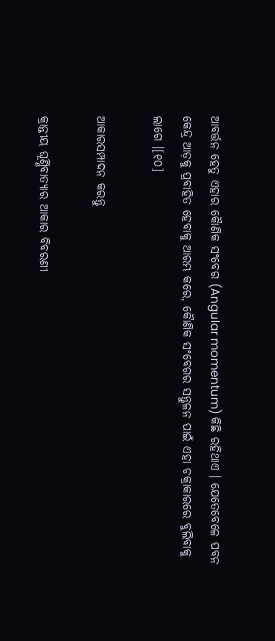ଆବର୍ତ୍ତନ ହେତୁ ଏହାର କୋୖଣିକ ସଂବେଗ (Angular momentum) କିଛି ରହିଥାଏ । ଯେତେବେଳେ ପବନ କେନ୍ଦ୍ର ଆଡ଼କୁ ପ୍ରବାହିତ ହେବାକୁ ଆରମ୍ଭ କରେ, କୋୖଣିକ ସଂବେଗର ସନ୍ତୁଳନ ପାଇଁ ଏହା ଚକ୍ରାକାରରେ ବୁଲିବାକୁ ଲାଗେ ।[୧୦]

ଆକାରସମ୍ପାଦନ କରନ୍ତୁ

କ୍ରାନ୍ତୀୟ ଘୂର୍ଣ୍ଣିବାତ୍ୟାର ଆକାର ବିବରଣୀ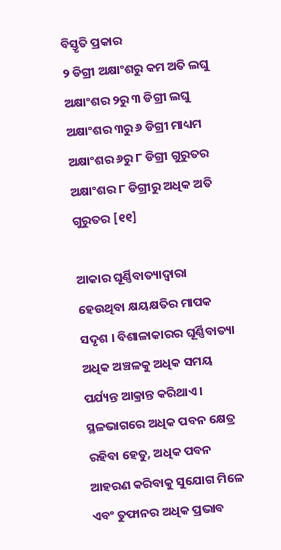ବିସ୍ତୃତି ପ୍ରକାର
୨ ଡିଗ୍ରୀ ଅକ୍ଷାଂଶରୁ କମ ଅତି ଲଘୁ
ଅକ୍ଷାଂଶର ୨ରୁ ୩ ଡିଗ୍ରୀ ଲଘୁ
ଅକ୍ଷାଂଶର ୩ରୁ ୬ ଡିଗ୍ରୀ ମାଧ୍ୟମ
ଅକ୍ଷାଂଶର ୬ରୁ ୮ ଡିଗ୍ରୀ ଗୁରୁତର
ଅକ୍ଷାଂଶର ୮ ଡିଗ୍ରୀରୁ ଅଧିକ ଅତି ଗୁରୁତର [୧୧]

ଆକାର ଘୂର୍ଣ୍ଣିବାତ୍ୟାଦ୍ୱାରା ହେଉଥିବା କ୍ଷୟକ୍ଷତିର ମାପକ ସଦୃଶ । ବିଶାଳାକାରର ଘୂର୍ଣ୍ଣିବାତ୍ୟା ଅଧିକ ଅଞ୍ଚଳକୁ ଅଧିକ ସମୟ ପର୍ଯ୍ୟନ୍ତ ଆକ୍ରାନ୍ତ କରିଥାଏ । ସ୍ଥଳଭାଗରେ ଅଧିକ ପବନ କ୍ଷେତ୍ର ରହିବା ହେତୁ, ଅଧିକ ପବନ ଆହରଣ କରିବାକୁ ସୁଯୋଗ ମିଳେ ଏବଂ ତୁଫାନର ଅଧିକ ପ୍ରଭାବ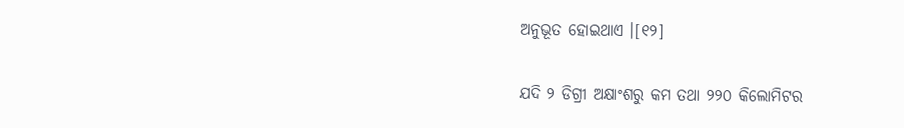ଅନୁଭୂତ ହୋଇଥାଏ ।[୧୨]

ଯଦି ୨ ଡିଗ୍ରୀ ଅକ୍ଷାଂଶରୁ କମ ତଥା ୨୨୦ କିଲୋମିଟର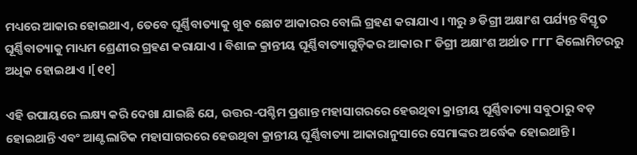ମଧ୍ୟରେ ଆକାର ହୋଇଥାଏ, ତେବେ ଘୂର୍ଣ୍ଣିବାତ୍ୟାକୁ ଖୁବ ଛୋଟ ଆକାରର ବୋଲି ଗ୍ରହଣ କରାଯାଏ । ୩ରୁ ୬ ଡିଗ୍ରୀ ଅକ୍ଷାଂଶ ପର୍ଯ୍ୟନ୍ତ ବିସ୍ତୃତ ଘୂର୍ଣ୍ଣିବାତ୍ୟାକୁ ମାଧ୍ୟମ ଶ୍ରେଣୀର ଗ୍ରହଣ କରାଯାଏ । ବିଶାଳ କ୍ରାନ୍ତୀୟ ଘୂର୍ଣ୍ଣିବାତ୍ୟାଗୁଡ଼ିକର ଆକାର ୮ ଡିଗ୍ରୀ ଅକ୍ଷାଂଶ ଅର୍ଥାତ ୮୮୮ କିଲୋମିଟରରୁ ଅଧିକ ହୋଇଥାଏ ।[୧୧]

ଏହି ଉପାୟରେ ଲକ୍ଷ୍ୟ କରି ଦେଖା ଯାଇଛି ଯେ, ଉତ୍ତର-ପଶ୍ଚିମ ପ୍ରଶାନ୍ତ ମହାସାଗରରେ ହେଉଥିବା କ୍ରାନ୍ତୀୟ ଘୂର୍ଣ୍ଣିବାତ୍ୟା ସବୁଠାରୁ ବଡ଼ ହୋଇଥାନ୍ତି ଏବଂ ଆଣ୍ଟଲାଟିକ ମହାସାଗରରେ ହେଉଥିବା କ୍ରାନ୍ତୀୟ ଘୂର୍ଣ୍ଣିବାତ୍ୟା ଆକାରାନୁସାରେ ସେମାଙ୍କର ଅର୍ଦ୍ଧେକ ହୋଇଥାନ୍ତି ।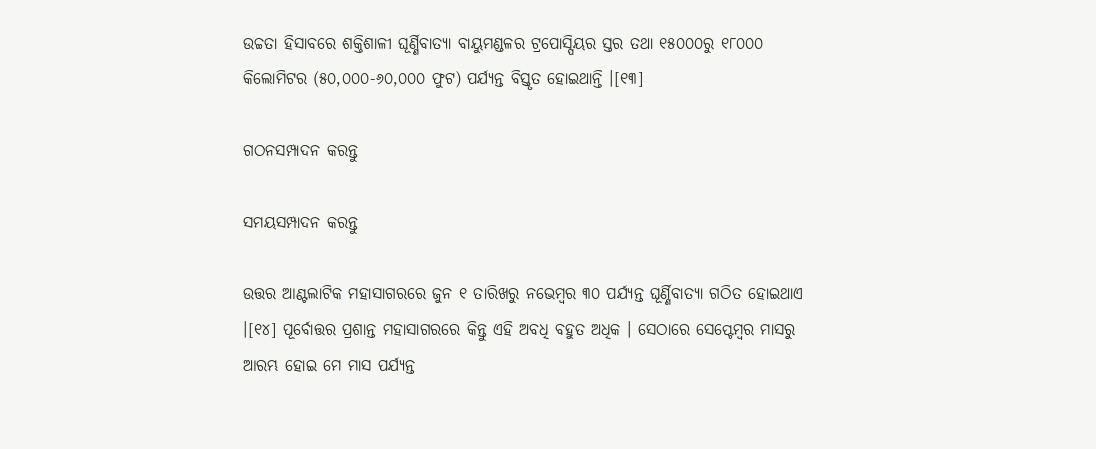ଉଚ୍ଚତା ହିସାବରେ ଶକ୍ତିଶାଳୀ ଘୂର୍ଣ୍ଣିବାତ୍ୟା ବାୟୁମଣ୍ଡଳର ଟ୍ରପୋସ୍ପିୟର ସ୍ତର ତଥା ୧୫୦୦୦ରୁ ୧୮୦୦୦ କିଲୋମିଟର (୫୦,୦୦୦-୬୦,୦୦୦ ଫୁଟ) ପର୍ଯ୍ୟନ୍ତ ବିସ୍ତୃତ ହୋଇଥାନ୍ତି ।[୧୩]

ଗଠନସମ୍ପାଦନ କରନ୍ତୁ

ସମୟସମ୍ପାଦନ କରନ୍ତୁ

ଉତ୍ତର ଆଣ୍ଟଲାଟିକ ମହାସାଗରରେ ଜୁନ ୧ ତାରିଖରୁ ନଭେମ୍ବର ୩୦ ପର୍ଯ୍ୟନ୍ତ ଘୂର୍ଣ୍ଣିବାତ୍ୟା ଗଠିତ ହୋଇଥାଏ ।[୧୪] ପୂର୍ବୋତ୍ତର ପ୍ରଶାନ୍ତ ମହାସାଗରରେ କିନ୍ତୁ ଏହି ଅବଧି ବହୁତ ଅଧିକ । ସେଠାରେ ସେପ୍ଟେମ୍ବର ମାସରୁ ଆରମ୍ଭ ହୋଇ ମେ ମାସ ପର୍ଯ୍ୟନ୍ତ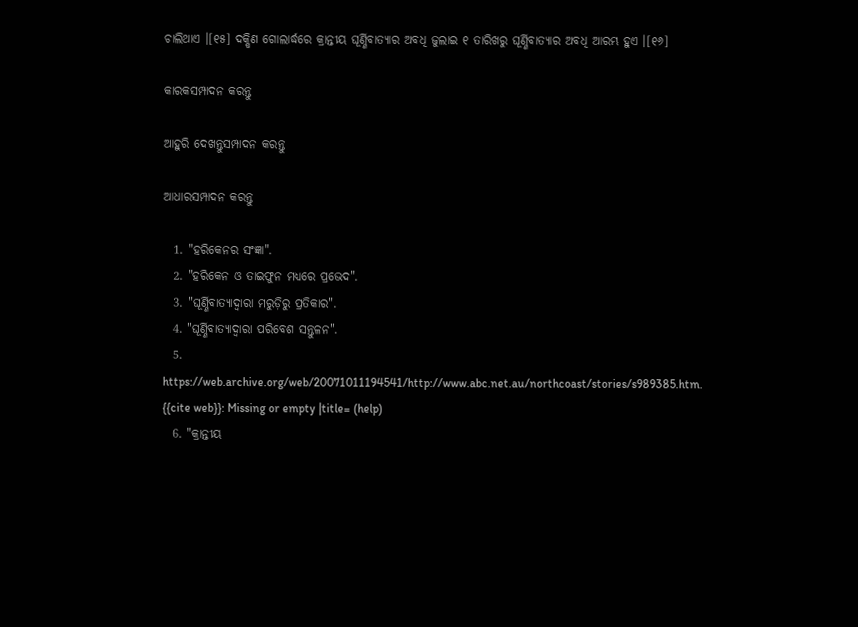ଚାଲିଥାଏ ।[୧୫] ଦକ୍ଷିଣ ଗୋଲାର୍ଦ୍ଧରେ କ୍ରାନ୍ତୀୟ ଘୂର୍ଣ୍ଣିବାତ୍ୟାର ଅବଧି ଜୁଲାଇ ୧ ତାରିଖରୁ ଘୂର୍ଣ୍ଣିବାତ୍ୟାର ଅବଧି ଆରମ୍ଭ ହୁଏ ।[୧୬]

କାରକସମ୍ପାଦନ କରନ୍ତୁ

ଆହୁରି ଦେଖନ୍ତୁସମ୍ପାଦନ କରନ୍ତୁ

ଆଧାରସମ୍ପାଦନ କରନ୍ତୁ

  1. "ହରିକେନର ସଂଜ୍ଞା".
  2. "ହରିକେନ ଓ ତାଇଫୁନ ମଧ୍ୟରେ ପ୍ରଭେଦ".
  3. "ଘୂର୍ଣ୍ଣିବାତ୍ୟାଦ୍ୱାରା ମରୁଡ଼ିରୁ ପ୍ରତିକାର".
  4. "ଘୂର୍ଣ୍ଣିବାତ୍ୟାଦ୍ୱାରା ପରିବେଶ ସନ୍ତୁଳନ".
  5. https://web.archive.org/web/20071011194541/http://www.abc.net.au/northcoast/stories/s989385.htm. {{cite web}}: Missing or empty |title= (help)
  6. "କ୍ରାନ୍ତୀୟ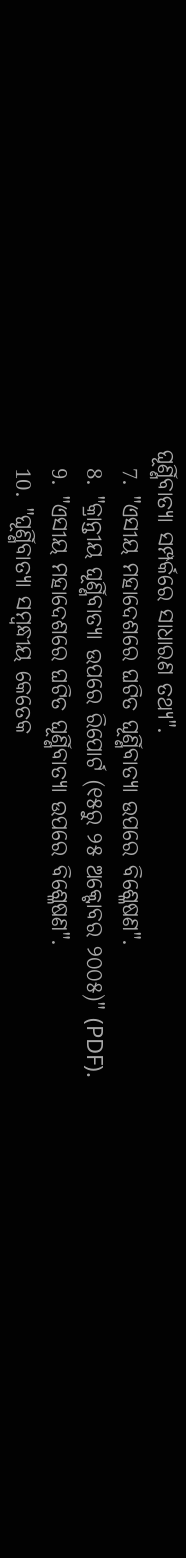ଘୂର୍ଣ୍ଣିବାତ୍ୟା ସମ୍ପର୍କରେ ସାଧାରଣ ତଥ୍ୟ".
  7. "ଏସୀୟ ମହାଦେଶରେ ଘଟିତ ଘୂର୍ଣ୍ଣିବାତ୍ୟା ଉପରେ ବିଶ୍ଳେଷଣ".
  8. "କ୍ରାନ୍ତୀୟ ଘୂର୍ଣ୍ଣିବାତ୍ୟା ଉପରେ ରିପୋର୍ଟ (୧୫ରୁ ୨୫ ଅକ୍ଟୋବର ୨୦୦୫)" (PDF).
  9. "ଏସୀୟ ମହାଦେଶରେ ଘଟିତ ଘୂର୍ଣ୍ଣିବାତ୍ୟା ଉପରେ ବିଶ୍ଳେଷଣ".
  10. "ଘୂର୍ଣ୍ଣିବାତ୍ୟା ସମ୍ବନ୍ଧୀୟ କେତେକ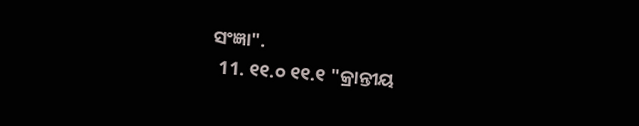ସଂଜ୍ଞା".
  11. ୧୧.୦ ୧୧.୧ "କ୍ରାନ୍ତୀୟ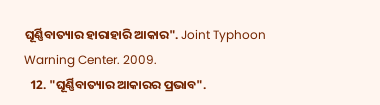ଘୂର୍ଣ୍ଣିବାତ୍ୟାର ହାରାହାରି ଆକାର". Joint Typhoon Warning Center. 2009.
  12. "ଘୂର୍ଣ୍ଣିବାତ୍ୟାର ଆକାରର ପ୍ରଭାବ".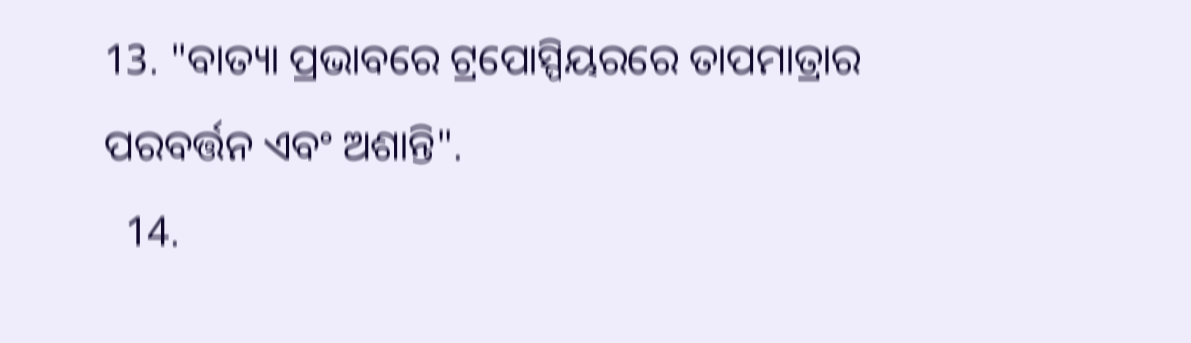13. "ବାତ୍ୟା ପ୍ରଭାବରେ ଟ୍ରପୋସ୍ପିୟରରେ ତାପମାତ୍ରାର ପରବର୍ତ୍ତନ ଏବଂ ଅଶାନ୍ତି".
  14.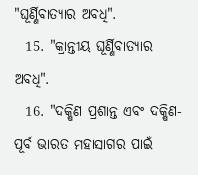"ଘୂର୍ଣ୍ଣିବାତ୍ୟାର ଅବଧି".
  15. "କ୍ରାନ୍ତୀୟ ଘୂର୍ଣ୍ଣିବାତ୍ୟାର ଅବଧି".
  16. "ଦକ୍ଷିଣ ପ୍ରଶାନ୍ତ ଏବଂ ଦକ୍ଷିଣ-ପୂର୍ବ ଭାରତ ମହାସାଗର ପାଇଁ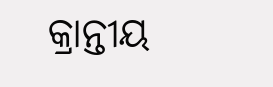କ୍ରାନ୍ତୀୟ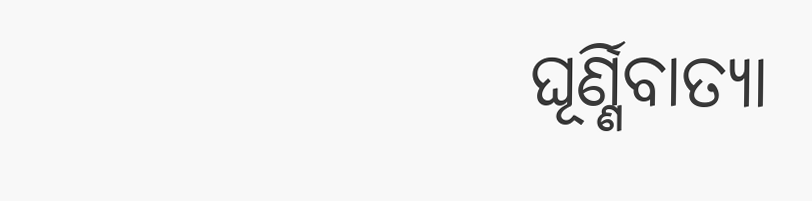ଘୂର୍ଣ୍ଣିବାତ୍ୟା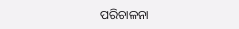ପରିଚାଳନା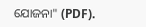ଯୋଜନା" (PDF).